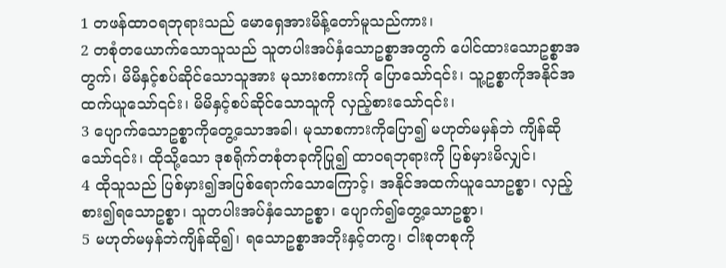1 တဖန်ထာဝရဘုရားသည် မောရှေအားမိန့်တော်မူသည်ကား၊
2 တစုံတယောက်သောသူသည် သူတပါးအပ်နှံသောဥစ္စာအတွက် ပေါင်ထားသောဥစ္စာအတွက်၊ မိမိနှင့်စပ်ဆိုင်သောသူအား မုသားစကားကို ပြောသော်၎င်း၊ သူ့ဥစ္စာကိုအနိုင်အထက်ယူသော်၎င်း၊ မိမိနှင့်စပ်ဆိုင်သောသူကို လှည့်စားသော်၎င်း၊
3 ပျောက်သောဥစ္စာကိုတွေ့သောအခါ၊ မုသာစကားကိုပြော၍ မဟုတ်မမှန်ဘဲ ကျိန်ဆိုသော်၎င်း၊ ထိုသို့သော ဒုစရိုက်တစုံတခုကိုပြု၍ ထာဝရဘုရားကို ပြစ်မှားမိလျှင်၊
4 ထိုသူသည် ပြစ်မှား၍အပြစ်ရောက်သောကြောင့်၊ အနိုင်အထက်ယူသောဥစ္စာ၊ လှည့်စား၍ရသောဥစ္စာ၊ သူတပါးအပ်နှံသောဥစ္စာ၊ ပျောက်၍တွေ့သောဥစ္စာ၊
5 မဟုတ်မမှန်ဘဲကျိန်ဆို၍၊ ရသောဥစ္စာအဘိုးနှင့်တကွ၊ ငါးစုတစုကို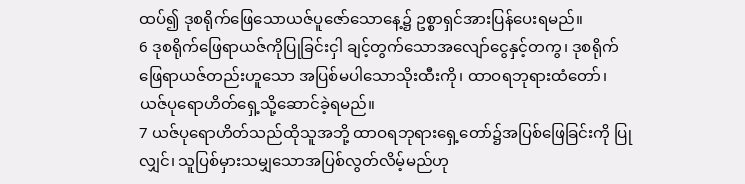ထပ်၍ ဒုစရိုက်ဖြေသောယဇ်ပူဇော်သောနေ့၌ ဥစ္စာရှင်အားပြန်ပေးရမည်။
6 ဒုစရိုက်ဖြေရာယဇ်ကိုပြုခြင်းငှါ ချင့်တွက်သောအလျော်ငွေနှင့်တကွ၊ ဒုစရိုက်ဖြေရာယဇ်တည်းဟူသော အပြစ်မပါသောသိုးထီးကို၊ ထာဝရဘုရားထံတော်၊ ယဇ်ပုရောဟိတ်ရှေ့သို့ဆောင်ခဲ့ရမည်။
7 ယဇ်ပုရောဟိတ်သည်ထိုသူအဘို့ ထာဝရဘုရားရှေ့တော်၌အပြစ်ဖြေခြင်းကို ပြုလျှင်၊ သူပြစ်မှားသမျှသောအပြစ်လွတ်လိမ့်မည်ဟု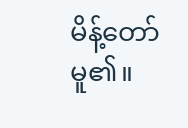မိန့်တော်မူ၏။